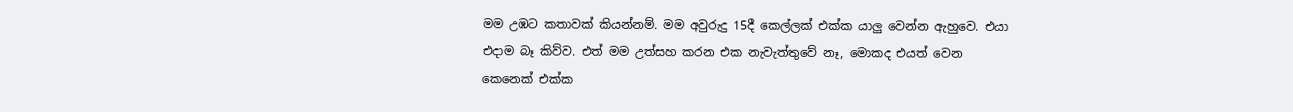මම උඹට කතාවක් කියන්නම්. මම අවුරුදු 15දී කෙල්ලක් එක්ක යාලු වෙන්න ඇහුවෙ. එයා එදාම බෑ කිව්ව. එත් මම උත්සහ කරන එක නැවැත්තුවේ නෑ, මොකද එයත් වෙන කෙනෙක් එක්ක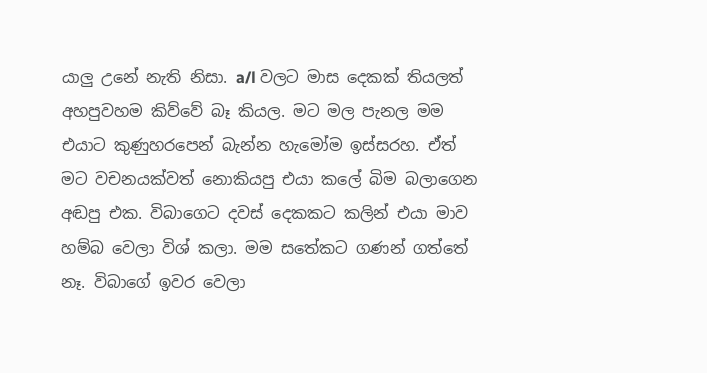යාලු උනේ නැති නිසා. a/l වලට මාස දෙකක් තියලත් අහපුවහම කිව්වේ බෑ කියල. මට මල පැනල මම එයාට කුණුහරපෙන් බැන්න හැමෝම ඉස්සරහ. ඒත් මට වචනයක්වත් නොකියපු එයා කලේ බිම බලාගෙන අඬපු එක. විබාගෙට දවස් දෙකකට කලින් එයා මාව හම්බ වෙලා විශ් කලා. මම සතේකට ගණන් ගත්තේ නෑ. විබාගේ ඉවර වෙලා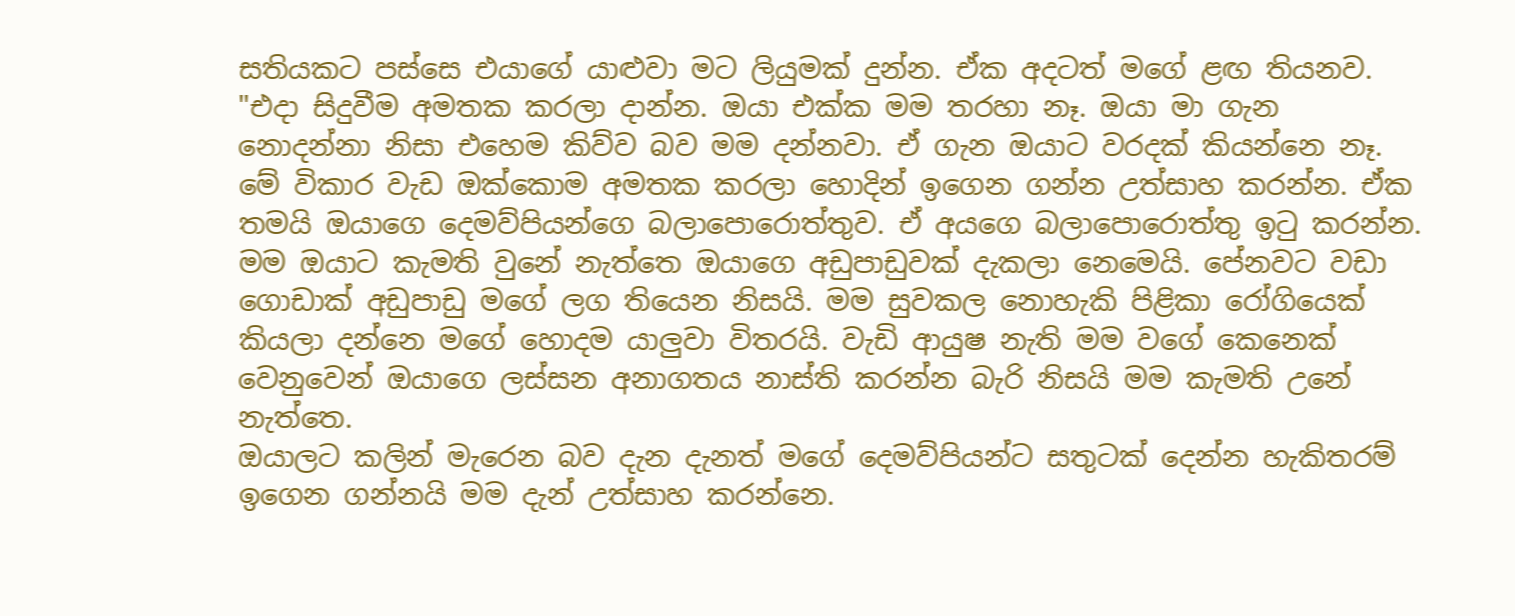සතියකට පස්සෙ එයාගේ යාළුවා මට ලියුමක් දුන්න. ඒක අදටත් මගේ ළඟ තියනව.
"එදා සිදුවීම අමතක කරලා දාන්න. ඔයා එක්ක මම තරහා නෑ. ඔයා මා ගැන නොදන්නා නිසා එහෙම කිව්ව බව මම දන්නවා. ඒ ගැන ඔයාට වරදක් කියන්නෙ නෑ. මේ විකාර වැඩ ඔක්කොම අමතක කරලා හොදින් ඉගෙන ගන්න උත්සාහ කරන්න. ඒක තමයි ඔයාගෙ දෙමව්පියන්ගෙ බලාපොරොත්තුව. ඒ අයගෙ බලාපොරොත්තු ඉටු කරන්න.
මම ඔයාට කැමති වුනේ නැත්තෙ ඔයාගෙ අඩුපාඩුවක් දැකලා නෙමෙයි. පේනවට වඩා ගොඩාක් අඩුපාඩු මගේ ලග තියෙන නිසයි. මම සුවකල නොහැකි පිළිකා රෝගියෙක් කියලා දන්නෙ මගේ හොදම යාලුවා විතරයි. වැඩි ආයුෂ නැති මම වගේ කෙනෙක් වෙනුවෙන් ඔයාගෙ ලස්සන අනාගතය නාස්ති කරන්න බැරි නිසයි මම කැමති උනේ නැත්තෙ.
ඔයාලට කලින් මැරෙන බව දැන දැනත් මගේ දෙමව්පියන්ට සතුටක් දෙන්න හැකිතරම් ඉගෙන ගන්නයි මම දැන් උත්සාහ කරන්නෙ.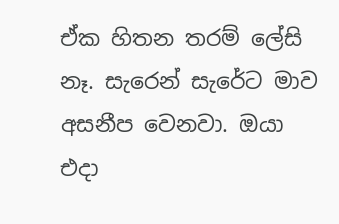ඒක හිතන තරම් ලේසි නෑ. සැරෙන් සැරේට මාව අසනීප වෙනවා. ඔයා එදා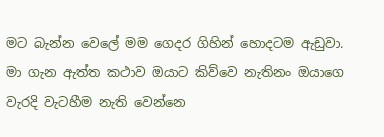මට බැන්න වෙලේ මම ගෙදර ගිහින් හොදටම ඇඩුවා. මා ගැන ඇත්ත කථාව ඔයාට කිව්වෙ නැතිනං ඔයාගෙ වැරදි වැටහීම නැති වෙන්නෙ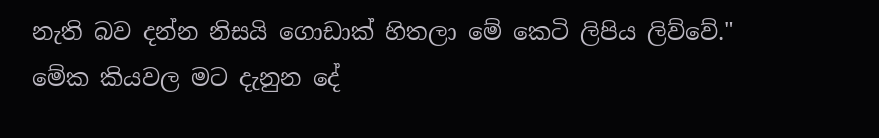නැති බව දන්න නිසයි ගොඩාක් හිතලා මේ කෙටි ලිපිය ලිව්වේ."
මේක කියවල මට දැනුන දේ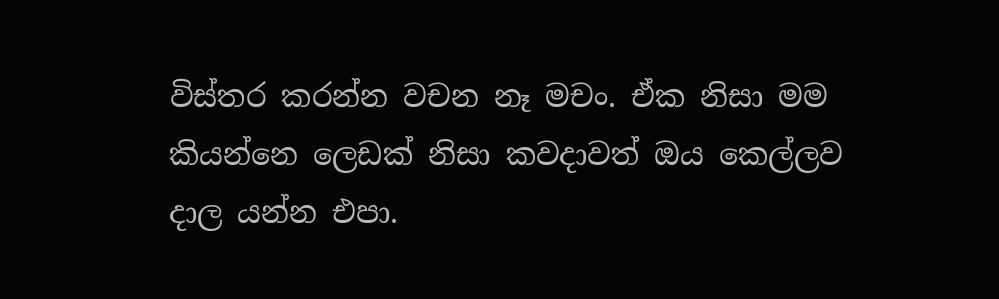විස්තර කරන්න වචන නෑ මචං. ඒක නිසා මම කියන්නෙ ලෙඩක් නිසා කවදාවත් ඔය කෙල්ලව දාල යන්න එපා.